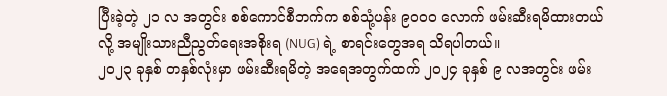ပြီးခဲ့တဲ့ ၂၁ လ အတွင်း စစ်ကောင်စီဘက်က စစ်သုံ့ပန်း ၉၀၀၀ လောက် ဖမ်းဆီးရမိထားတယ်လို့ အမျိုးသားညီညွတ်ရေးအစိုးရ (NUG) ရဲ့ စာရင်းတွေအရ သိရပါတယ်။
၂၀၂၃ ခုနှစ် တနှစ်လုံးမှာ ဖမ်းဆီးရမိတဲ့ အရေအတွက်ထက် ၂၀၂၄ ခုနှစ် ၉ လအတွင်း ဖမ်း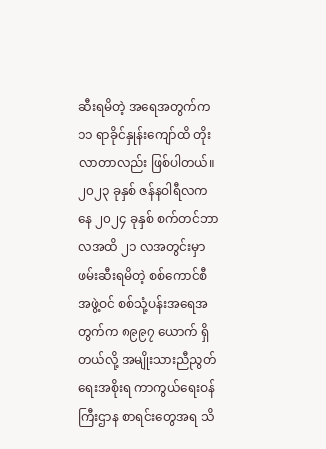ဆီးရမိတဲ့ အရေအတွက်က ၁၁ ရာခိုင်နှုန်းကျော်ထိ တိုးလာတာလည်း ဖြစ်ပါတယ်။
၂၀၂၃ ခုနှစ် ဇန်နဝါရီလကနေ ၂၀၂၄ ခုနှစ် စက်တင်ဘာလအထိ ၂၁ လအတွင်းမှာ ဖမ်းဆီးရမိတဲ့ စစ်ကောင်စီအဖွဲ့ဝင် စစ်သုံ့ပန်းအရေအတွက်က ၈၉၉၇ ယောက် ရှိတယ်လို့ အမျိုးသားညီညွတ်ရေးအစိုးရ ကာကွယ်ရေးဝန်ကြီးဌာန စာရင်းတွေအရ သိ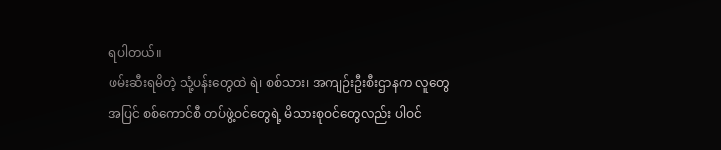ရပါတယ်။
ဖမ်းဆီးရမိတဲ့ သုံ့ပန်းတွေထဲ ရဲ၊ စစ်သား၊ အကျဉ်းဦးစီးဌာနက လူတွေအပြင် စစ်ကောင်စီ တပ်ဖွဲ့ဝင်တွေရဲ့ မိသားစုဝင်တွေလည်း ပါဝင်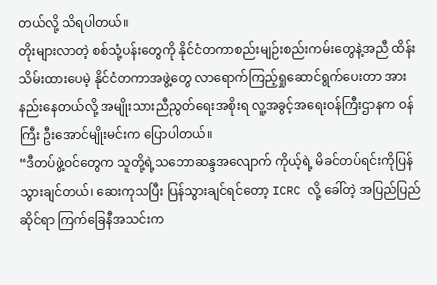တယ်လို့ သိရပါတယ်။
တိုးများလာတဲ့ စစ်သုံ့ပန်းတွေကို နိုင်ငံတကာစည်းမျဉ်းစည်းကမ်းတွေနဲ့အညီ ထိန်းသိမ်းထားပေမဲ့ နိုင်ငံတကာအဖွဲ့တွေ လာရောက်ကြည့်ရှုဆောင်ရွက်ပေးတာ အားနည်းနေတယ်လို့ အမျိုးသားညီညွတ်ရေးအစိုးရ လူ့အခွင့်အရေးဝန်ကြီးဌာနက ဝန်ကြီး ဦးအောင်မျိုးမင်းက ပြောပါတယ်။
“ဒီတပ်ဖွဲ့ဝင်တွေက သူတို့ရဲ့သဘောဆန္ဒအလျောက် ကိုယ့်ရဲ့ မိခင်တပ်ရင်းကိုပြန်သွားချင်တယ်၊ ဆေးကုသပြီး ပြန်သွားချင်ရင်တော့ ICRC လို့ ခေါ်တဲ့ အပြည်ပြည်ဆိုင်ရာ ကြက်ခြေနီအသင်းက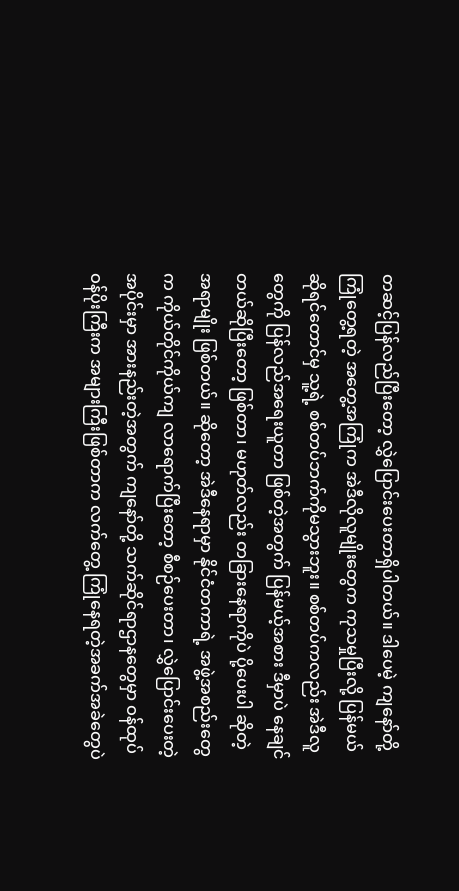တဆင့်ပြန်လည်ပြီးတော့ လွှဲပြောင်းပေးတာရှိပါတယ်။ ဒါပေမဲ့ ကျနော်တို့ ကြုံတွေ့ရတဲ့ အတွေ့အကြုံက အဲဒီလိုလူမျိုးတွေက ကုသမှုပြီးလို့ ပြန်မယ်ဆိုရင်တောင်မှ သူ့ရဲ့ စစ်တပ်ဘက်ကိုမသွားဘူး။ စစ်တပ်ကလည်း အဲဒီလူတွေကို ပြန်လည်အရေးယူတာ ဖြစ်တဲ့အတွက် ပြန်မယ့်အစား ဒီမှာပဲ နေချင်တယ်ဆိုပြီးတော့ ဖြစ်တာ၊ မဟုတ်လည်း တခြားနေရာကိုပဲ ပို့ပေးပါ ဆိုတဲ့အရာမျိုး ဖြစ်တယ်။ ဆိုတော့ အဲဒီနေရာမှာ နိုင်ငံတကာရဲ့ အဖွဲ့အစည်းတွေက ကိုယ်တိုင်ကိုယ်ကျ လာရောက်ပြီးတော့ စီစဉ်ပေးတာ၊ လွှဲပြောင်းပေးတဲ့အပိုင်းမှာ အားနည်းတဲ့အတွက် ကျနော်တို့ သက်ဆိုင်ရာဌာနတွေမှာ ဝန်ထုပ်ဝန်ပိုးကြီးက အများကြီးဖြစ်တာက လက်တွေ့ ကြုံနေရတဲ့အခက်အခဲတွေပဲ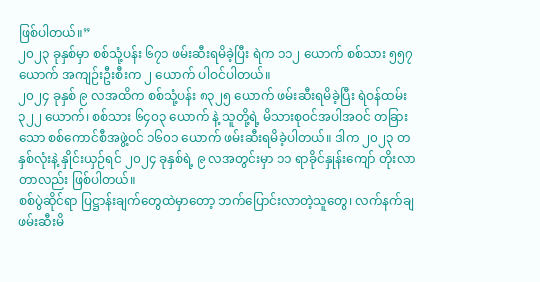ဖြစ်ပါတယ်။”
၂၀၂၃ ခုနှစ်မှာ စစ်သုံ့ပန်း ၆၇၁ ဖမ်းဆီးရမိခဲ့ပြီး ရဲက ၁၁၂ ယောက် စစ်သား ၅၅၇ ယောက် အကျဉ်းဦးစီးက ၂ ယောက် ပါဝင်ပါတယ်။
၂၀၂၄ ခုနှစ် ၉ လအထိက စစ်သုံ့ပန်း ၈၃၂၅ ယောက် ဖမ်းဆီးရမိခဲ့ပြီး ရဲဝန်ထမ်း ၃၂၂ ယောက်၊ စစ်သား ၆၄၀၃ ယောက် နဲ့ သူတို့ရဲ့ မိသားစုဝင်အပါအဝင် တခြားသော စစ်ကောင်စီအဖွဲ့ဝင် ၁၆၀၁ ယောက် ဖမ်းဆီးရမိခဲ့ပါတယ်။ ဒါက ၂၀၂၃ တနှစ်လုံးနဲ့ နှိုင်းယှဉ်ရင် ၂၀၂၄ ခုနှစ်ရဲ့ ၉ လအတွင်းမှာ ၁၁ ရာခိုင်နှုန်းကျော် တိုးလာတာလည်း ဖြစ်ပါတယ်။
စစ်ပွဲဆိုင်ရာ ပြဋ္ဌာန်းချက်တွေထဲမှာတော့ ဘက်ပြောင်းလာတဲ့သူတွေ၊ လက်နက်ချ ဖမ်းဆီးမိ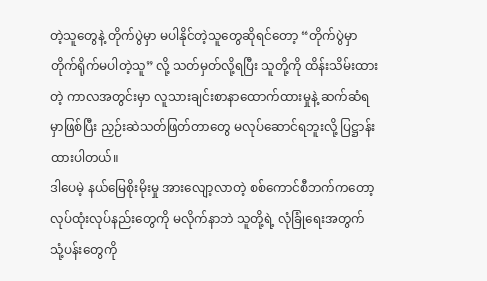တဲ့သူတွေနဲ့ တိုက်ပွဲမှာ မပါနိုင်တဲ့သူတွေဆိုရင်တော့ “တိုက်ပွဲမှာ တိုက်ရိုက်မပါတဲ့သူ” လို့ သတ်မှတ်လို့ရပြီး သူတို့ကို ထိန်းသိမ်းထားတဲ့ ကာလအတွင်းမှာ လူသားချင်းစာနာထောက်ထားမှုနဲ့ ဆက်ဆံရမှာဖြစ်ပြီး ညှဉ်းဆဲသတ်ဖြတ်တာတွေ မလုပ်ဆောင်ရဘူးလို့ ပြဋ္ဌာန်းထားပါတယ်။
ဒါပေမဲ့ နယ်မြေစိုးမိုးမှု အားလျော့လာတဲ့ စစ်ကောင်စီဘက်ကတော့ လုပ်ထုံးလုပ်နည်းတွေကို မလိုက်နာဘဲ သူတို့ရဲ့ လုံခြုံရေးအတွက် သုံ့ပန်းတွေကို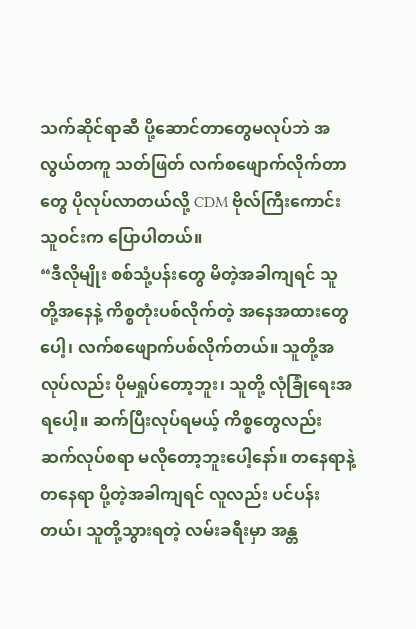သက်ဆိုင်ရာဆီ ပို့ဆောင်တာတွေမလုပ်ဘဲ အလွယ်တကူ သတ်ဖြတ် လက်စဖျောက်လိုက်တာတွေ ပိုလုပ်လာတယ်လို့ CDM ဗိုလ်ကြီးကောင်းသူဝင်းက ပြောပါတယ်။
“ဒီလိုမျိုး စစ်သုံ့ပန်းတွေ မိတဲ့အခါကျရင် သူတို့အနေနဲ့ ကိစ္စတုံးပစ်လိုက်တဲ့ အနေအထားတွေပေါ့၊ လက်စဖျောက်ပစ်လိုက်တယ်။ သူတို့အလုပ်လည်း ပိုမရှုပ်တော့ဘူး၊ သူတို့ လုံခြုံရေးအရပေါ့။ ဆက်ပြီးလုပ်ရမယ့် ကိစ္စတွေလည်း ဆက်လုပ်စရာ မလိုတော့ဘူးပေါ့နော်။ တနေရာနဲ့ တနေရာ ပို့တဲ့အခါကျရင် လူလည်း ပင်ပန်းတယ်၊ သူတို့သွားရတဲ့ လမ်းခရီးမှာ အန္တ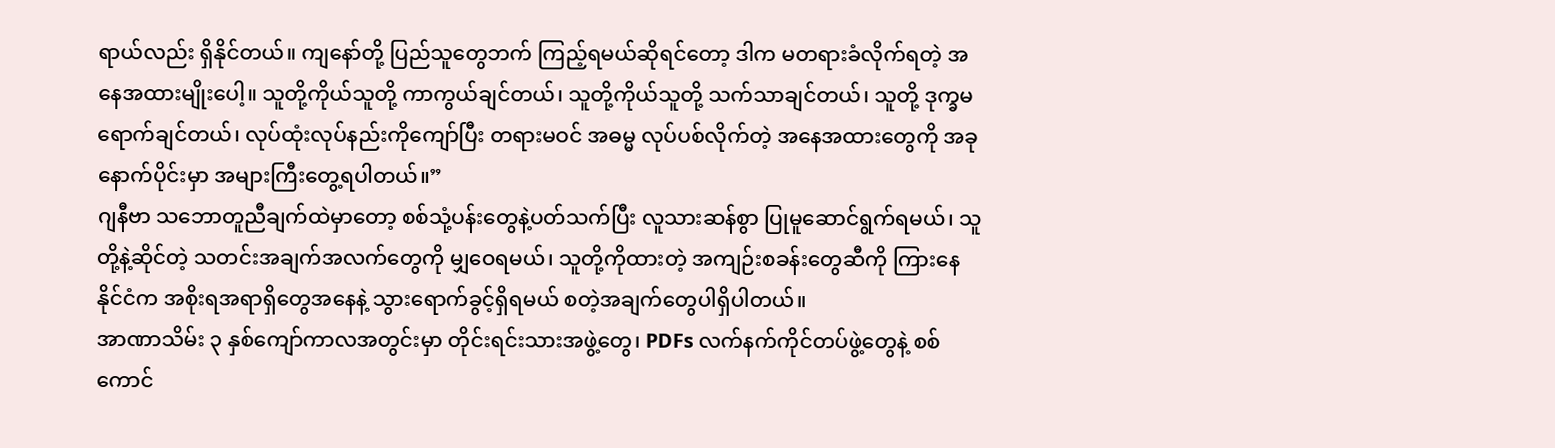ရာယ်လည်း ရှိနိုင်တယ်။ ကျနော်တို့ ပြည်သူတွေဘက် ကြည့်ရမယ်ဆိုရင်တော့ ဒါက မတရားခံလိုက်ရတဲ့ အနေအထားမျိုးပေါ့။ သူတို့ကိုယ်သူတို့ ကာကွယ်ချင်တယ်၊ သူတို့ကိုယ်သူတို့ သက်သာချင်တယ်၊ သူတို့ ဒုက္ခမရောက်ချင်တယ်၊ လုပ်ထုံးလုပ်နည်းကိုကျော်ပြီး တရားမဝင် အဓမ္မ လုပ်ပစ်လိုက်တဲ့ အနေအထားတွေကို အခုနောက်ပိုင်းမှာ အများကြီးတွေ့ရပါတယ်။”
ဂျနီဗာ သဘောတူညီချက်ထဲမှာတော့ စစ်သုံ့ပန်းတွေနဲ့ပတ်သက်ပြီး လူသားဆန်စွာ ပြုမူဆောင်ရွက်ရမယ်၊ သူတို့နဲ့ဆိုင်တဲ့ သတင်းအချက်အလက်တွေကို မျှဝေရမယ်၊ သူတို့ကိုထားတဲ့ အကျဉ်းစခန်းတွေဆီကို ကြားနေနိုင်ငံက အစိုးရအရာရှိတွေအနေနဲ့ သွားရောက်ခွင့်ရှိရမယ် စတဲ့အချက်တွေပါရှိပါတယ်။
အာဏာသိမ်း ၃ နှစ်ကျော်ကာလအတွင်းမှာ တိုင်းရင်းသားအဖွဲ့တွေ၊ PDFs လက်နက်ကိုင်တပ်ဖွဲ့တွေနဲ့ စစ်ကောင်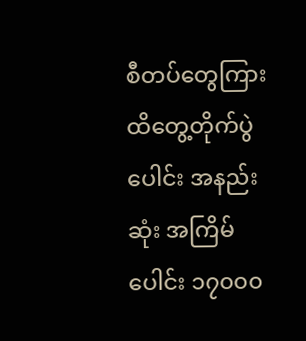စီတပ်တွေကြား ထိတွေ့တိုက်ပွဲပေါင်း အနည်းဆုံး အကြိမ်ပေါင်း ၁၇၀၀၀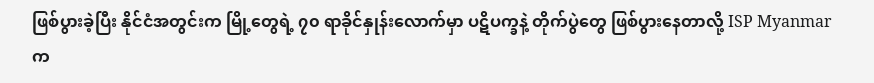ဖြစ်ပွားခဲ့ပြီး နိုင်ငံအတွင်းက မြို့တွေရဲ့ ၇၀ ရာခိုင်နှုန်းလောက်မှာ ပဋိပက္ခနဲ့ တိုက်ပွဲတွေ ဖြစ်ပွားနေတာလို့ ISP Myanmar က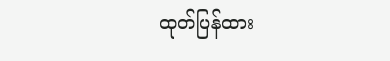ထုတ်ပြန်ထား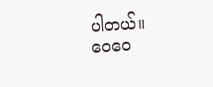ပါတယ်။
ဝေဝေ